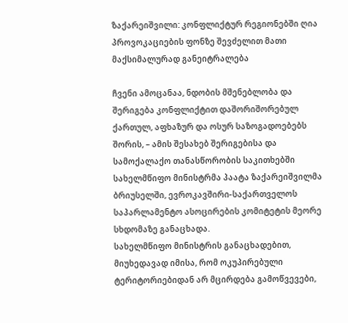ზაქარეიშვილი: კონფლიქტურ რეგიონებში ღია პროვოკაციების ფონზე შევძელით მათი მაქსიმალურად განეიტრალება

ჩვენი ამოცანაა, ნდობის მშენებლობა და შერიგება კონფლიქტით დაშორიშორებულ ქართულ, აფხაზურ და ოსურ საზოგადოებებს შორის, – ამის შესახებ შერიგებისა და სამოქალაქო თანასწორობის საკითხებში სახელმწიფო მინისტრმა პაატა ზაქარეიშვილმა ბრიუსელში, ევროკავშირი-საქართველოს საპარლამენტო ასოცირების კომიტეტის მეორე სხდომაზე განაცხადა.
სახელმწიფო მინისტრის განაცხადებით, მიუხედავად იმისა, რომ ოკუპირებული ტერიტორიებიდან არ მცირდება გამოწვევები,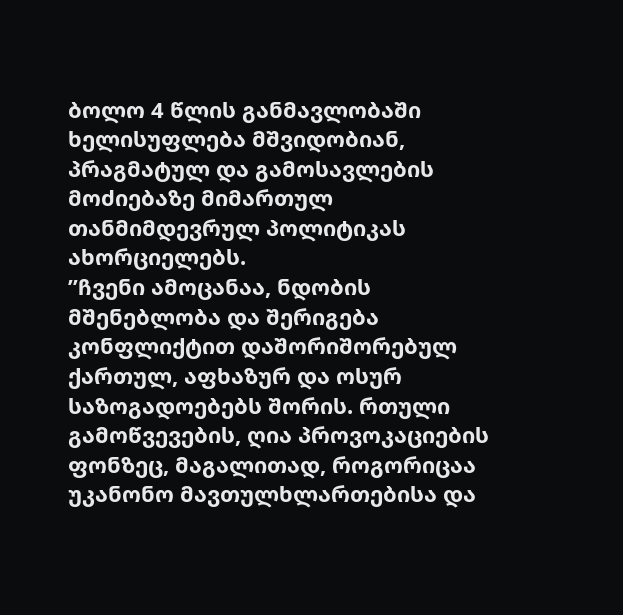ბოლო 4 წლის განმავლობაში ხელისუფლება მშვიდობიან, პრაგმატულ და გამოსავლების მოძიებაზე მიმართულ თანმიმდევრულ პოლიტიკას ახორციელებს.
”ჩვენი ამოცანაა, ნდობის მშენებლობა და შერიგება კონფლიქტით დაშორიშორებულ ქართულ, აფხაზურ და ოსურ საზოგადოებებს შორის. რთული გამოწვევების, ღია პროვოკაციების ფონზეც, მაგალითად, როგორიცაა უკანონო მავთულხლართებისა და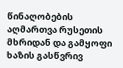წინაღობების აღმართვა რუსეთის მხრიდან და გამყოფი ხაზის გასწვრივ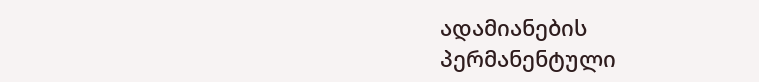ადამიანების პერმანენტული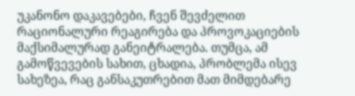უკანონო დაკავებები, ჩვენ შევძელით რაციონალური რეაგირება და პროვოკაციების მაქსიმალურად განეიტრალება. თუმცა, ამ გამოწვევების სახით, ცხადია, პრობლემა ისევ სახეზეა, რაც განსაკუთრებით მათ მიმდებარე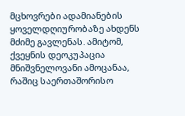მცხოვრები ადამიანების ყოველდღიურობაზე ახდენს მძიმე გავლენას. ამიტომ, ქვეყნის დეოკუპაცია მნიშვნელოვანი ამოცანაა, რაშიც საერთაშორისო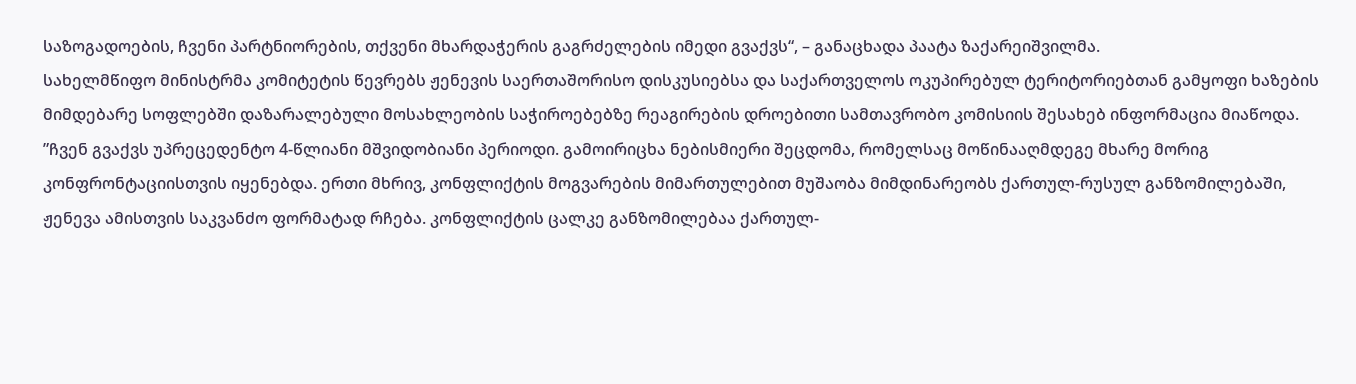საზოგადოების, ჩვენი პარტნიორების, თქვენი მხარდაჭერის გაგრძელების იმედი გვაქვს“, – განაცხადა პაატა ზაქარეიშვილმა.
სახელმწიფო მინისტრმა კომიტეტის წევრებს ჟენევის საერთაშორისო დისკუსიებსა და საქართველოს ოკუპირებულ ტერიტორიებთან გამყოფი ხაზების მიმდებარე სოფლებში დაზარალებული მოსახლეობის საჭიროებებზე რეაგირების დროებითი სამთავრობო კომისიის შესახებ ინფორმაცია მიაწოდა.
”ჩვენ გვაქვს უპრეცედენტო 4-წლიანი მშვიდობიანი პერიოდი. გამოირიცხა ნებისმიერი შეცდომა, რომელსაც მოწინააღმდეგე მხარე მორიგ კონფრონტაციისთვის იყენებდა. ერთი მხრივ, კონფლიქტის მოგვარების მიმართულებით მუშაობა მიმდინარეობს ქართულ-რუსულ განზომილებაში, ჟენევა ამისთვის საკვანძო ფორმატად რჩება. კონფლიქტის ცალკე განზომილებაა ქართულ-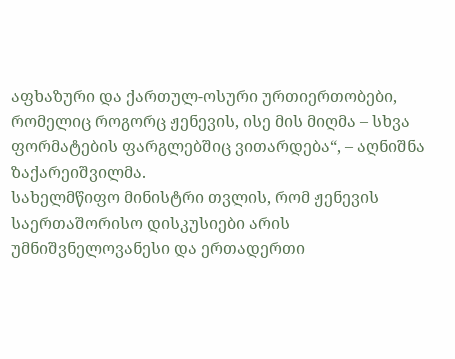აფხაზური და ქართულ-ოსური ურთიერთობები, რომელიც როგორც ჟენევის, ისე მის მიღმა – სხვა ფორმატების ფარგლებშიც ვითარდება“, – აღნიშნა ზაქარეიშვილმა.
სახელმწიფო მინისტრი თვლის, რომ ჟენევის საერთაშორისო დისკუსიები არის უმნიშვნელოვანესი და ერთადერთი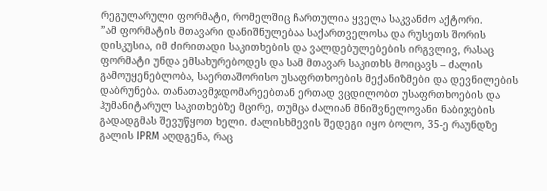რეგულარული ფორმატი, რომელშიც ჩართულია ყველა საკვანძო აქტორი.
”ამ ფორმატის მთავარი დანიშნულებაა საქართველოსა და რუსეთს შორის დისკუსია, იმ ძირითადი საკითხების და ვალდებულებების ირგვლივ, რასაც ფორმატი უნდა ემსახურებოდეს და სამ მთავარ საკითხს მოიცავს – ძალის გამოუყენებლობა, საერთაშორისო უსაფრთხოების მექანიზმები და დევნილების დაბრუნება. თანათავმჯდომარეებთან ერთად ვცდილობთ უსაფრთხოების და ჰუმანიტარულ საკითხებზე მცირე, თუმცა ძალიან მნიშვნელოვანი ნაბიჯების გადადგმას შევუწყოთ ხელი. ძალისხმევის შედეგი იყო ბოლო, 35-ე რაუნდზე გალის IPRM აღდგენა, რაც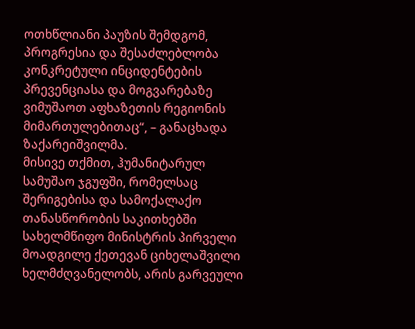ოთხწლიანი პაუზის შემდგომ, პროგრესია და შესაძლებლობა კონკრეტული ინციდენტების პრევენციასა და მოგვარებაზე ვიმუშაოთ აფხაზეთის რეგიონის მიმართულებითაც“, – განაცხადა ზაქარეიშვილმა.
მისივე თქმით, ჰუმანიტარულ სამუშაო ჯგუფში, რომელსაც შერიგებისა და სამოქალაქო თანასწორობის საკითხებში სახელმწიფო მინისტრის პირველი მოადგილე ქეთევან ციხელაშვილი ხელმძღვანელობს, არის გარვეული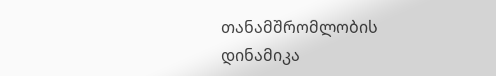თანამშრომლობის დინამიკა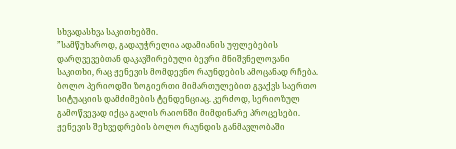სხვადასხვა საკითხებში.
”სამწუხაროდ, გადაუჭრელია ადამიანის უფლებების დარღვევებთან დაკავშირებული ბევრი მნიშვნელოვანი საკითხი, რაც ჟენევის მომდევნო რაუნდების ამოცანად რჩება. ბოლო პერიოდში ზოგიერთი მიმართულებით გვაქვს საერთო სიტუაციის დამძიმების ტენდენციაც. კერძოდ, სერიოზულ გამოწვევად იქცა გალის რაიონში მიმდინარე პროცესები. ჟენევის შეხვედრების ბოლო რაუნდის განმავლობაში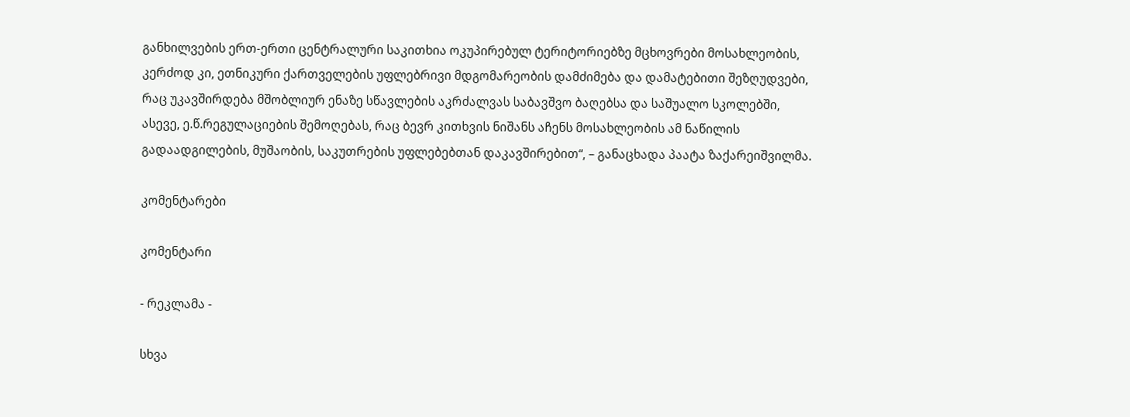განხილვების ერთ-ერთი ცენტრალური საკითხია ოკუპირებულ ტერიტორიებზე მცხოვრები მოსახლეობის, კერძოდ კი, ეთნიკური ქართველების უფლებრივი მდგომარეობის დამძიმება და დამატებითი შეზღუდვები, რაც უკავშირდება მშობლიურ ენაზე სწავლების აკრძალვას საბავშვო ბაღებსა და საშუალო სკოლებში, ასევე, ე.წ.რეგულაციების შემოღებას, რაც ბევრ კითხვის ნიშანს აჩენს მოსახლეობის ამ ნაწილის გადაადგილების, მუშაობის, საკუთრების უფლებებთან დაკავშირებით“, – განაცხადა პაატა ზაქარეიშვილმა.

კომენტარები

კომენტარი

- რეკლამა -

სხვა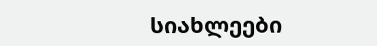სიახლეები